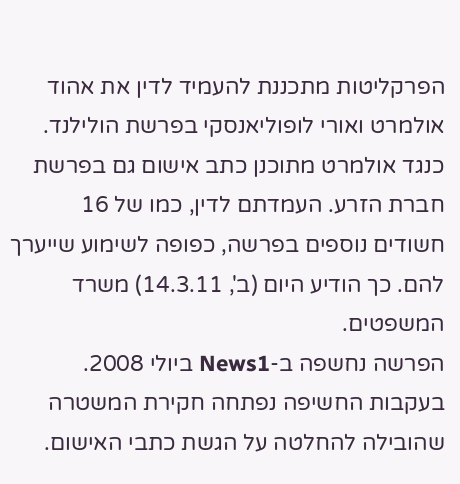הפרקליטות מתכננת להעמיד לדין את אהוד אולמרט ואורי לופוליאנסקי בפרשת הולילנד. כנגד אולמרט מתוכנן כתב אישום גם בפרשת חברת הזרע. העמדתם לדין, כמו של 16 חשודים נוספים בפרשה, כפופה לשימוע שייערך להם. כך הודיע היום (ב', 14.3.11) משרד המשפטים.
הפרשה נחשפה ב-News1 ביולי 2008. בעקבות החשיפה נפתחה חקירת המשטרה שהובילה להחלטה על הגשת כתבי האישום.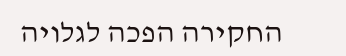החקירה הפכה לגלויה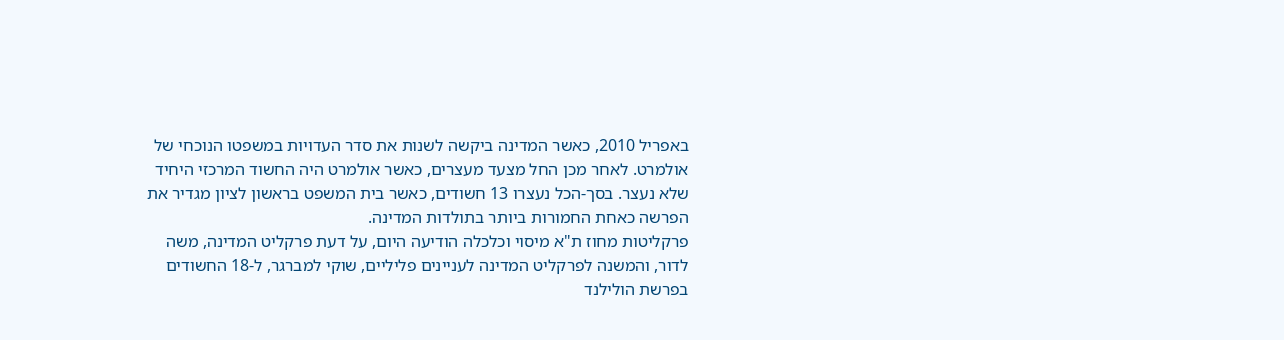באפריל 2010, כאשר המדינה ביקשה לשנות את סדר העדויות במשפטו הנוכחי של אולמרט. לאחר מכן החל מצעד מעצרים, כאשר אולמרט היה החשוד המרכזי היחיד שלא נעצר. בסך-הכל נעצרו 13 חשודים, כאשר בית המשפט בראשון לציון מגדיר את הפרשה כאחת החמורות ביותר בתולדות המדינה.
פרקליטות מחוז ת"א מיסוי וכלכלה הודיעה היום, על דעת פרקליט המדינה, משה לדור, והמשנה לפרקליט המדינה לעניינים פליליים, שוקי למברגר, ל-18 החשודים בפרשת הולילנד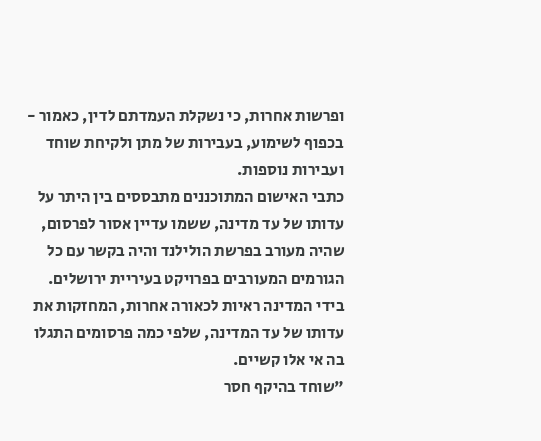ופרשות אחרות, כי נשקלת העמדתם לדין, כאמור - בכפוף לשימוע, בעבירות של מתן ולקיחת שוחד ועבירות נוספות.
כתבי האישום המתוכננים מתבססים בין היתר על עדותו של עד מדינה, ששמו עדיין אסור לפרסום, שהיה מעורב בפרשת הולילנד והיה בקשר עם כל הגורמים המעורבים בפרויקט בעיריית ירושלים. בידי המדינה ראיות לכאורה אחרות, המחזקות את עדותו של עד המדינה, שלפי כמה פרסומים התגלו בה אי אלו קשיים.
"שוחד בהיקף חסר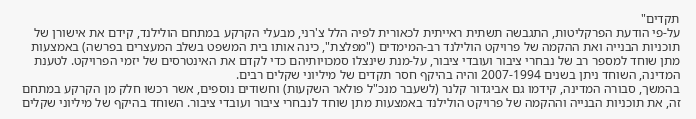תקדים"
על-פי הודעת הפרקליטות, התגבשה תשתית ראייתית לכאורית לפיה הלל צ'רני, מבעלי הקרקע במתחם הולילנד, קידם את אישורן של תוכניות הבנייה ואת ההקמה של פרויקט הולילנד רב-המימדים ("מפלצת", כינה אותו בית המשפט בשלב המעצרים בפרשה) באמצעות מתן שוחד למספר רב של נבחרי ציבור ועובדי ציבור, על-מנת שינצלו סמכויותיהם כדי לקדם את האינטרסים של יזמי הפרויקט. לטענת המדינה, השוחד ניתן בשנים 2007-1994 והיה בהיקף חסר תקדים של מיליוני שקלים רבים.
בהמשך, סבורה המדינה, קידמו גם אביגדור קלנר (לשעבר מנכ"ל פולאר השקעות) וחשודים נוספים, אשר רכשו חלק מן הקרקע במתחם זה, את תוכניות הבנייה וההקמה של פרויקט הולילנד באמצעות מתן שוחד לנבחרי ציבור ועובדי ציבור. השוחד בהיקף של מיליוני שקלים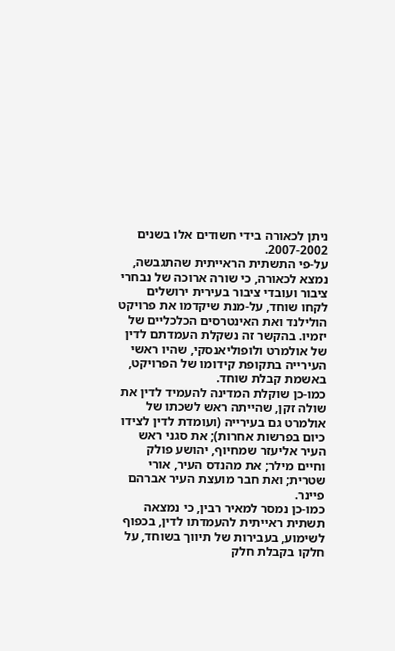ניתן לכאורה בידי חשודים אלו בשנים 2007-2002.
על-פי התשתית הראייתית שהתגבשה, נמצא לכאורה, כי שורה ארוכה של נבחרי ציבור ועובדי ציבור בעירית ירושלים לקחו שוחד, על-מנת שיקדמו את פרויקט הולילנד ואת האינטרסים הכלכליים של יזמיו. בהקשר זה נשקלת העמדתם לדין של אולמרט ולופוליאנסקי, שהיו ראשי העירייה בתקופת קידומו של הפרויקט, באשמת קבלת שוחד.
כמו-כן שוקלת המדינה להעמיד לדין את שולה זקן, שהייתה ראש לשכתו של אולמרט גם בעירייה (ועומדת לדין לצידו כיום בפרשות אחרות); את סגני ראש העיר אליעזר שמחיוף, יהושע פולק וחיים מילר; את מהנדס העיר, אורי שטרית; ואת חבר מועצת העיר אברהם פיינר.
כמו-כן נמסר למאיר רבין, כי נמצאה תשתית ראייתית להעמדתו לדין, בכפוף לשימוע, בעבירות של תיווך בשוחד, על חלקו בקבלת חלק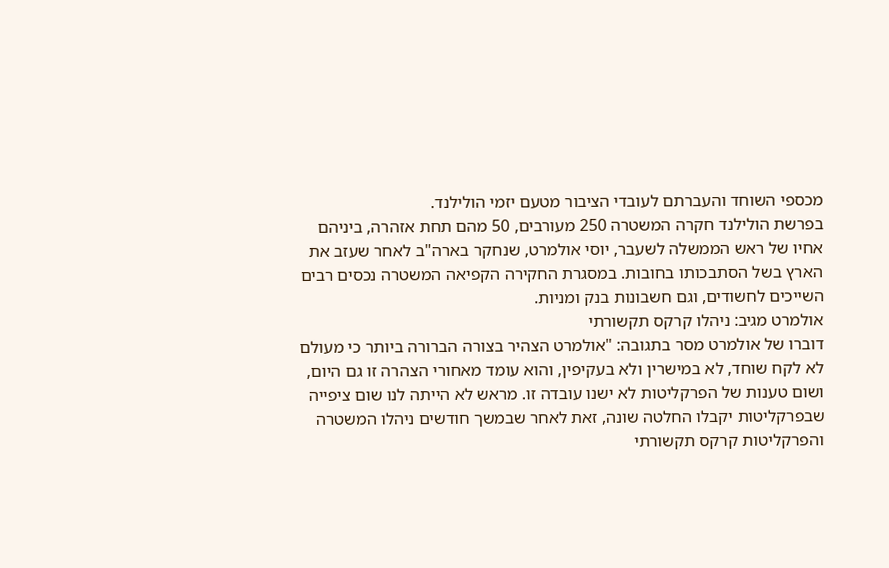מכספי השוחד והעברתם לעובדי הציבור מטעם יזמי הולילנד.
בפרשת הולילנד חקרה המשטרה 250 מעורבים, 50 מהם תחת אזהרה, ביניהם אחיו של ראש הממשלה לשעבר, יוסי אולמרט, שנחקר בארה"ב לאחר שעזב את הארץ בשל הסתבכותו בחובות. במסגרת החקירה הקפיאה המשטרה נכסים רבים השייכים לחשודים, וגם חשבונות בנק ומניות.
אולמרט מגיב: ניהלו קרקס תקשורתי
דוברו של אולמרט מסר בתגובה: "אולמרט הצהיר בצורה הברורה ביותר כי מעולם לא לקח שוחד, לא במישרין ולא בעקיפין, והוא עומד מאחורי הצהרה זו גם היום, ושום טענות של הפרקליטות לא ישנו עובדה זו. מראש לא הייתה לנו שום ציפייה שבפרקליטות יקבלו החלטה שונה, זאת לאחר שבמשך חודשים ניהלו המשטרה והפרקליטות קרקס תקשורתי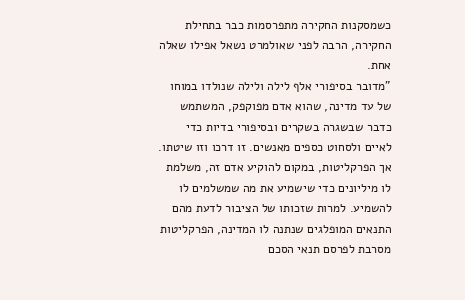כשמסקנות החקירה מתפרסמות כבר בתחילת החקירה, הרבה לפני שאולמרט נשאל אפילו שאלה אחת.
"מדובר בסיפורי אלף לילה ולילה שנולדו במוחו של עד מדינה, שהוא אדם מפוקפק, המשתמש כדבר שבשגרה בשקרים ובסיפורי בדיות כדי לאיים ולסחוט כספים מאנשים. זו דרכו וזו שיטתו. אך הפרקליטות, במקום להוקיע אדם זה, משלמת לו מיליונים כדי שישמיע את מה שמשלמים לו להשמיע. למרות שזכותו של הציבור לדעת מהם התנאים המופלגים שנתנה לו המדינה, הפרקליטות מסרבת לפרסם תנאי הסכם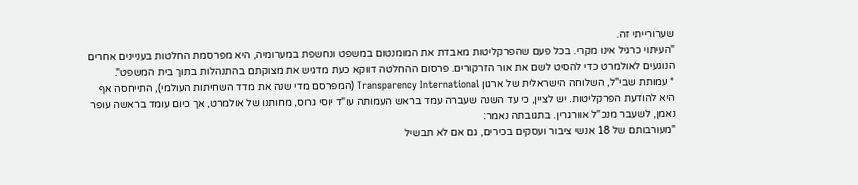שערורייתי זה.
"העיתוי כרגיל אינו מקרי. בכל פעם שהפרקליטות מאבדת את המומנטום במשפט ונחשפת במערומיה, היא מפרסמת החלטות בעניינים אחרים הנוגעים לאולמרט כדי להסיט לשם את אור הזרקורים. פרסום ההחלטה דווקא כעת מדגיש את מצוקתם בהתנהלות בתוך בית המשפט".
* עמותת שבי"ל, השלוחה הישראלית של ארגון Transparency International (המפרסם מדי שנה את מדד השחיתות העולמי), התייחסה אף היא להודעת הפרקליטות. יש לציין, כי עד השנה שעברה עמד בראש העמותה עו"ד יוסי גרוס, מחותנו של אולמרט, אך כיום עומד בראשה עופר נאמן, לשעבר מנכ"ל אוורגרין. בתגובתה נאמר:
"מעורבותם של 18 אנשי ציבור ועסקים בכירים, גם אם לא תבשיל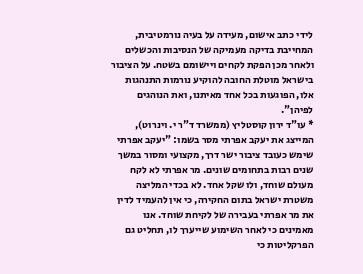לידי כתב אישום, מעידה על בעיה נורמטיבית, המחייבת בדיקה מעמיקה של הנסיבות והכשלים ולאחר מכן הפקת לקחים ויישומם בשטח. על הציבור בישראל מוטלת החובה להוקיע נורמות התנהגות אלו, הפוגעות בכל אחד מאיתנו, ואת הנוהגים לפיהן".
* עו"ד ירון קוסטליץ (ממשרד ד"ר י. וינרוט), המייצג את יעקב אפרתי מסר בשמו: "יעקב אפרתי שימש כעובד ציבור ישר דרך, מקצועי ומסור במשך שנים רבות בתחומים שונים. מר אפרתי לא לקח מעולם שוחד, ולו שקל אחד. לא בכדי המליצה משטרת ישראל בתום החקירה, כי אין להעמיד לדין את מר אפרתי בעבירה של לקיחת שוחד. אנו מאמינים כי לאחר השימוע שייערך לו, תחליט גם הפרקליטות כי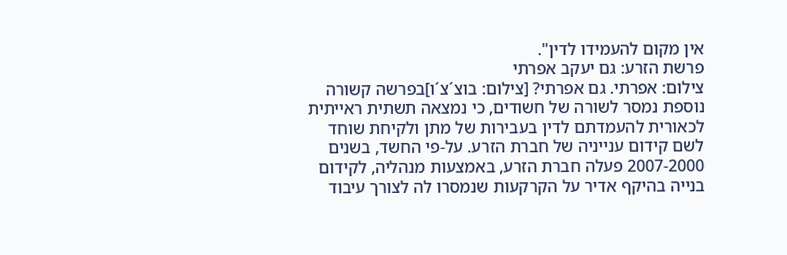אין מקום להעמידו לדין".
פרשת הזרע: גם יעקב אפרתי
צילום: אפרתי. גם אפרתי? [צילום: בוצ´צ´ו]בפרשה קשורה נוספת נמסר לשורה של חשודים, כי נמצאה תשתית ראייתית לכאורית להעמדתם לדין בעבירות של מתן ולקיחת שוחד לשם קידום ענייניה של חברת הזרע. על-פי החשד, בשנים 2007-2000 פעלה חברת הזרע, באמצעות מנהליה, לקידום בנייה בהיקף אדיר על הקרקעות שנמסרו לה לצורך עיבוד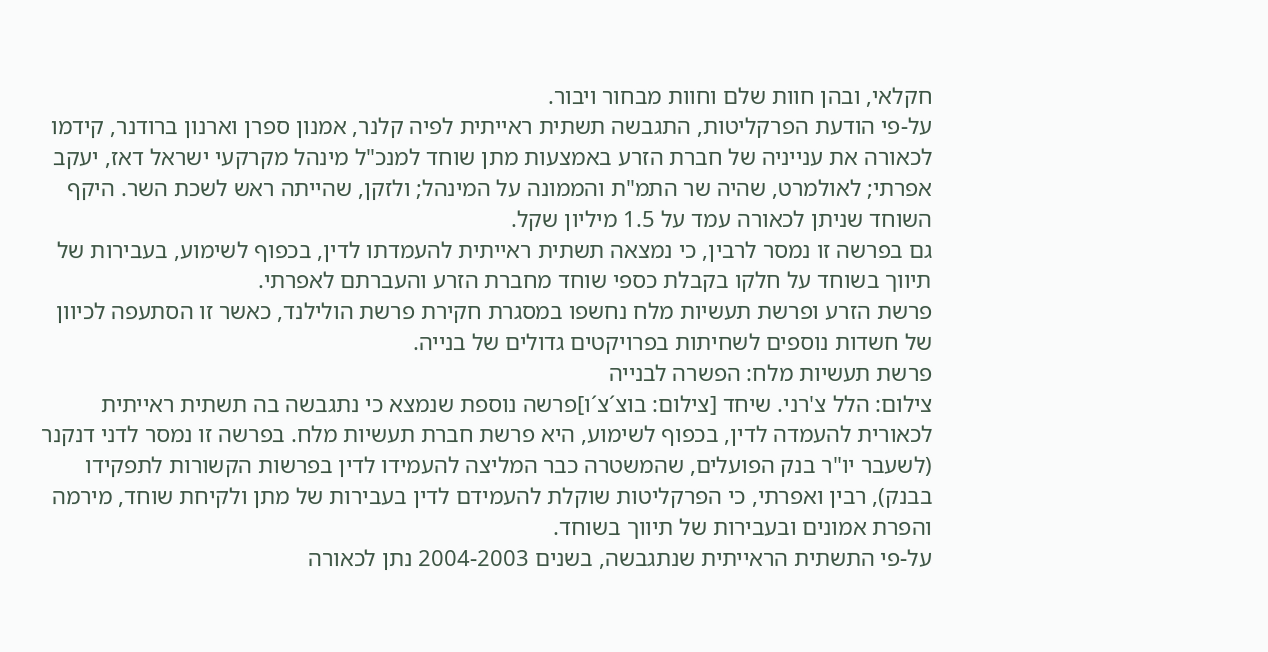חקלאי, ובהן חוות שלם וחוות מבחור ויבור.
על-פי הודעת הפרקליטות, התגבשה תשתית ראייתית לפיה קלנר, אמנון ספרן וארנון ברודנר, קידמו לכאורה את ענייניה של חברת הזרע באמצעות מתן שוחד למנכ"ל מינהל מקרקעי ישראל דאז, יעקב אפרתי; לאולמרט, שהיה שר התמ"ת והממונה על המינהל; ולזקן, שהייתה ראש לשכת השר. היקף השוחד שניתן לכאורה עמד על 1.5 מיליון שקל.
גם בפרשה זו נמסר לרבין, כי נמצאה תשתית ראייתית להעמדתו לדין, בכפוף לשימוע, בעבירות של תיווך בשוחד על חלקו בקבלת כספי שוחד מחברת הזרע והעברתם לאפרתי.
פרשת הזרע ופרשת תעשיות מלח נחשפו במסגרת חקירת פרשת הולילנד, כאשר זו הסתעפה לכיוון של חשדות נוספים לשחיתות בפרויקטים גדולים של בנייה.
פרשת תעשיות מלח: הפשרה לבנייה
צילום: הלל צ'רני. שיחד [צילום: בוצ´צ´ו]פרשה נוספת שנמצא כי נתגבשה בה תשתית ראייתית לכאורית להעמדה לדין, בכפוף לשימוע, היא פרשת חברת תעשיות מלח. בפרשה זו נמסר לדני דנקנר (לשעבר יו"ר בנק הפועלים, שהמשטרה כבר המליצה להעמידו לדין בפרשות הקשורות לתפקידו בבנק), רבין ואפרתי, כי הפרקליטות שוקלת להעמידם לדין בעבירות של מתן ולקיחת שוחד, מירמה והפרת אמונים ובעבירות של תיווך בשוחד.
על-פי התשתית הראייתית שנתגבשה, בשנים 2004-2003 נתן לכאורה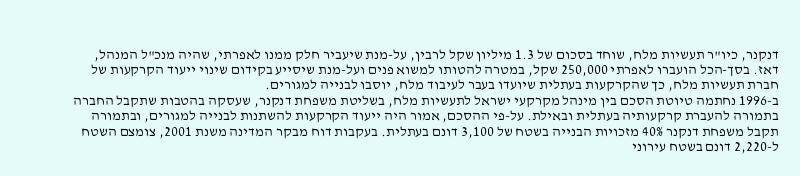דנקנר, כיו"ר תעשיות מלח, שוחד בסכום של 1.3 מיליון שקל לרבין, על-מנת שיעביר חלק ממנו לאפרתי, שהיה מנכ"ל המנהל, דאז. בסך-הכל הועברו לאפרתי 250,000 שקל, במטרה להטותו למשוא פנים ועל-מנת שיסייע בקידום שינוי ייעוד הקרקעות של חברת תעשיות מלח, כך שהקרקעות בעתלית שיועדו בעבר לעיבוד מלח, יוסבו לבנייה למגורים.
ב-1996 נחתמה טיוטת הסכם בין מינהל מקרקעי ישראל לתעשיות מלח, בשליטת משפחת דנקנר, שעסקה בהטבות שתקבל החברה בתמורה להעברת קרקעותיה בעתלית ובאילת. על-פי ההסכם, אמור היה ייעוד הקרקעות להשתנות לבנייה למגורים, ובתמורה תקבל משפחת דנקנר 40% מזכויות הבנייה בשטח של 3,100 דונם בעתלית. בעקבות דוח מבקר המדינה משנת 2001, צומצם השטח ל-2,220 דונם בשטח עירוני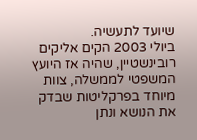שיועד לתעשיה.
ביולי 2003 הקים אליקים רובינשטיין, שהיה אז היועץ המשפטי לממשלה, צוות מיוחד בפרקליטות שבדק את הנושא ונתן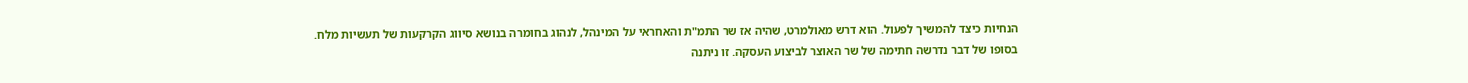הנחיות כיצד להמשיך לפעול. הוא דרש מאולמרט, שהיה אז שר התמ"ת והאחראי על המינהל, לנהוג בחומרה בנושא סיווג הקרקעות של תעשיות מלח.
בסופו של דבר נדרשה חתימה של שר האוצר לביצוע העסקה. זו ניתנה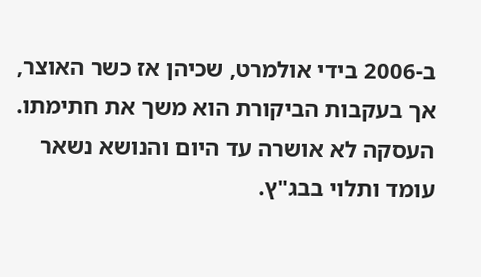ב-2006 בידי אולמרט, שכיהן אז כשר האוצר, אך בעקבות הביקורת הוא משך את חתימתו. העסקה לא אושרה עד היום והנושא נשאר עומד ותלוי בבג"ץ.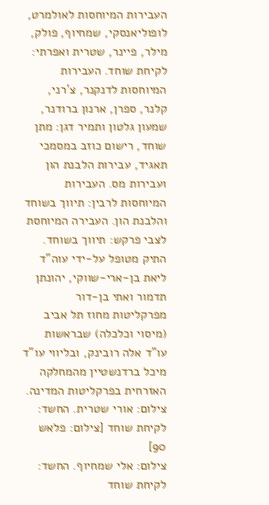העבירות המיוחסות לאולמרט, לופוליאנסקי, שמחיוף, פולק, מילר, פיינר, שטרית ואפרתי: לקיחת שוחד. העבירות המיוחסות לדנקנר, צ'רני, קלנר, ספרן, ארנון ברודנר, שמעון גלטון ותמיר דגן: מתן שוחד, רישום כוזב במסמכי תאגיד, עבירות הלבנת הון ועבירות מס. העבירות המיוחסות לרבין: תיווך בשוחד והלבנת הון. העבירה המיוחסת לצבי פרקש: תיווך בשוחד.
התיק מטופל על-ידי עוה"ד ליאת בן-ארי-שווקי, יהונתן תדמור ואתי בן-דור מפרקליטות מחוז תל אביב (מיסוי וכלכלה) שבראשות עו"ד אלה רובינק, ובליווי עו"ד מיכל ברדנשטיין מהמחלקה האזרחית בפרקליטות המדינה.
צילום: אורי שטרית. החשד: לקיחת שוחד [צילום: פלאש 90]
צילום: אלי שמחיוף. החשד: לקיחת שוחד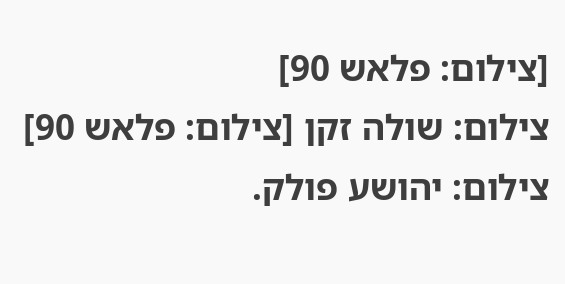[צילום: פלאש 90]
צילום: שולה זקן [צילום: פלאש 90]
צילום: יהושע פולק.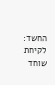החשד: לקיחת שוחד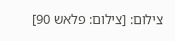צילום: [צילום: פלאש 90]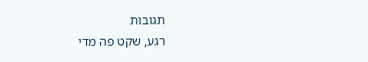תגובות
רגע, שקט פה מדי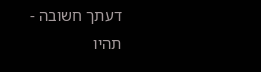דעתך חשובה - תהיו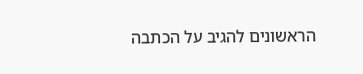הראשונים להגיב על הכתבה